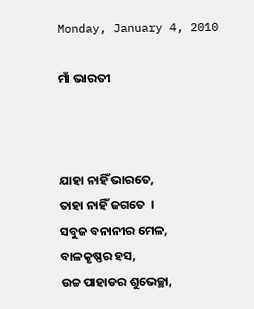Monday, January 4, 2010

ମାଁ ଭାରତୀ



ଯାହା ନାହିଁ ଭାରତେ,
ତାହା ନାହିଁ ଜଗତେ  ।
ସବୁଜ ବନାନୀର ମେଳ,
ବାଳକୃଷ୍ଣର ହସ,
ଉଚ୍ଚ ପାହାଡର ଶୁଭେଚ୍ଛା,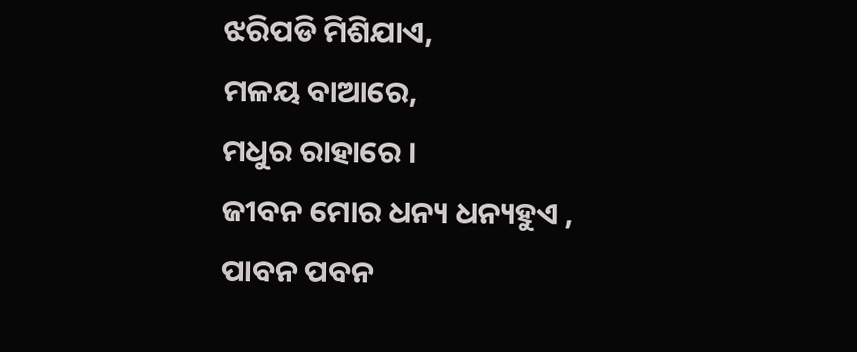ଝରିପଡି ମିଶିଯାଏ,
ମଳୟ ବାଆରେ,
ମଧୁର ରାହାରେ ।
ଜୀବନ ମୋର ଧନ୍ୟ ଧନ୍ୟହୁଏ ,
ପାବନ ପବନ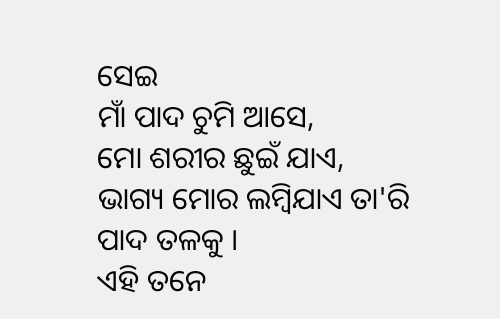ସେଇ
ମାଁ ପାଦ ଚୁମି ଆସେ,
ମୋ ଶରୀର ଛୁଇଁ ଯାଏ,
ଭାଗ୍ୟ ମୋର ଲମ୍ବିଯାଏ ତା'ରି ପାଦ ତଳକୁ ।
ଏହି ତନେ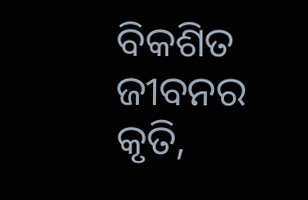ବିକଶିତ ଜୀବନର କୃତି,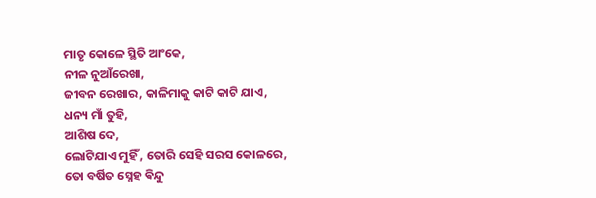ମାତୃ କୋଳେ ସ୍ଥିତି ଆଂକେ,
ନୀଳ ନୁଆଁରେଖା,
ଜୀବନ ରେଖାର, କାଳିମାକୁ କାଟି କାଟି ଯାଏ,
ଧନ୍ୟ ମାଁ ତୁହି,
ଆଶିଷ ଦେ,
ଲୋଟିଯାଏ ମୁହିଁ , ତୋରି ସେହି ସରସ କୋଳରେ,
ତୋ ବର୍ଷିତ ସ୍ନେହ ଵିନ୍ଦୁ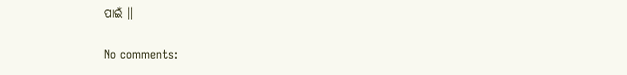ପାଇଁ ॥

No comments: